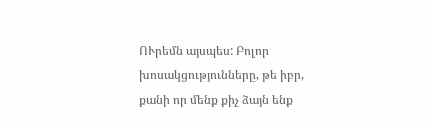ՈՒրեմն այսպես: Բոլոր խոսակցությունները, թե իբր, քանի որ մենք քիչ ձայն ենք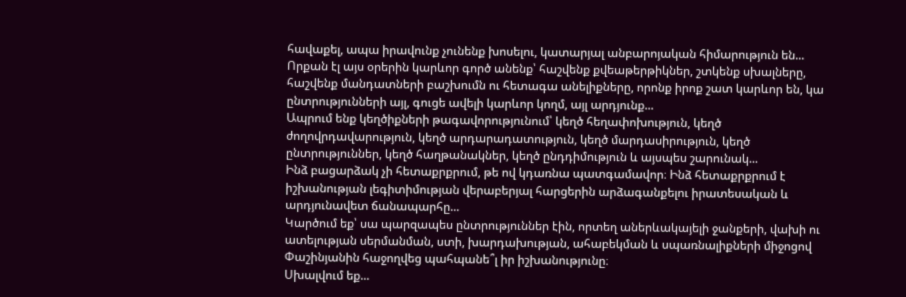հավաքել, ապա իրավունք չունենք խոսելու, կատարյալ անբարոյական հիմարություն են...
Որքան էլ այս օրերին կարևոր գործ անենք՝ հաշվենք քվեաթերթիկներ, շտկենք սխալները, հաշվենք մանդատների բաշխումն ու հետագա անելիքները, որոնք իրոք շատ կարևոր են, կա ընտրությունների այլ, գուցե ավելի կարևոր կողմ, այլ արդյունք...
Ապրում ենք կեղծիքների թագավորությունում՝ կեղծ հեղափոխություն, կեղծ ժողովրդավարություն, կեղծ արդարադատություն, կեղծ մարդասիրություն, կեղծ ընտրություններ, կեղծ հաղթանակներ, կեղծ ընդդիմություն և այսպես շարունակ...
Ինձ բացարձակ չի հետաքրքրում, թե ով կդառնա պատգամավոր։ Ինձ հետաքրքրում է իշխանության լեգիտիմության վերաբերյալ հարցերին արձագանքելու իրատեսական և արդյունավետ ճանապարհը...
Կարծում եք՝ սա պարզապես ընտրություններ էին, որտեղ աներևակայելի ջանքերի, վախի ու ատելության սերմանման, ստի, խարդախության, ահաբեկման և սպառնալիքների միջոցով Փաշինյանին հաջողվեց պահպանե՞լ իր իշխանությունը։
Սխալվում եք...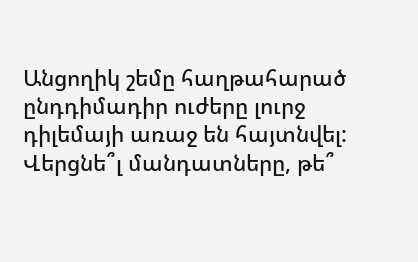Անցողիկ շեմը հաղթահարած ընդդիմադիր ուժերը լուրջ դիլեմայի առաջ են հայտնվել: Վերցնե՞լ մանդատները, թե՞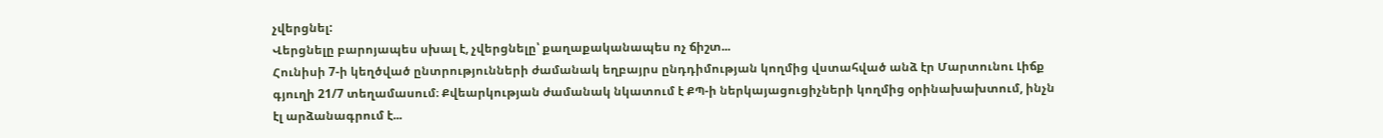չվերցնել:
Վերցնելը բարոյապես սխալ է, չվերցնելը՝ քաղաքականապես ոչ ճիշտ...
Հունիսի 7-ի կեղծված ընտրությունների ժամանակ եղբայրս ընդդիմության կողմից վստահված անձ էր Մարտունու Լիճք գյուղի 21/7 տեղամասում։ Քվեարկության ժամանակ նկատում է ՔՊ-ի ներկայացուցիչների կողմից օրինախախտում, ինչն էլ արձանագրում է...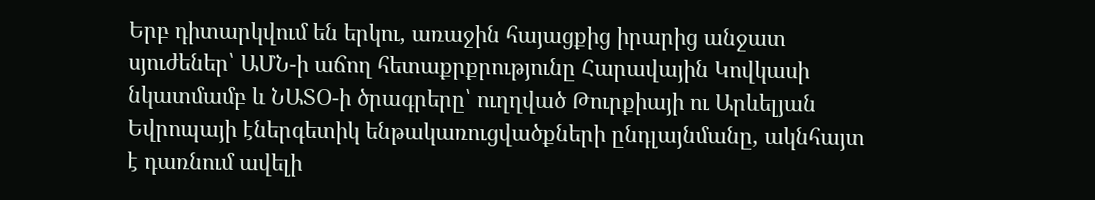Երբ դիտարկվում են երկու, առաջին հայացքից իրարից անջատ սյուժեներ՝ ԱՄՆ-ի աճող հետաքրքրությունը Հարավային Կովկասի նկատմամբ և ՆԱՏՕ-ի ծրագրերը՝ ուղղված Թուրքիայի ու Արևելյան Եվրոպայի էներգետիկ ենթակառուցվածքների ընդլայնմանը, ակնհայտ է դառնում ավելի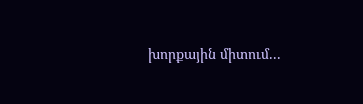խորքային միտում...